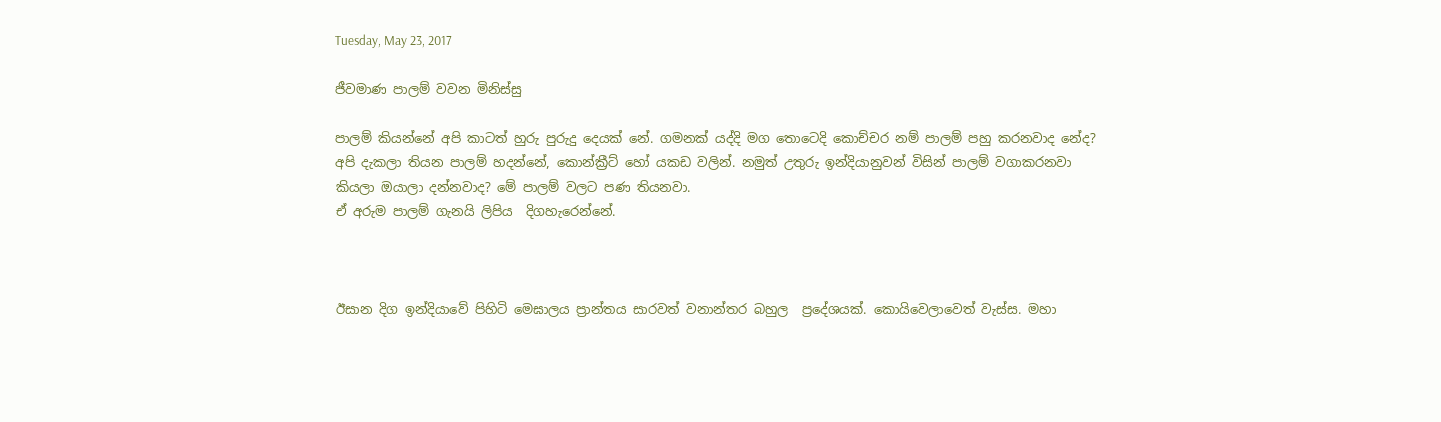Tuesday, May 23, 2017

ජීවමාණ පාලම් වවන මිනිස්සු

පාලම් කියන්නේ අපි කාටත් හුරු පුරුදු දෙයක් නේ. ගමනක් යද්දි මග තොටෙදි කොච්චර නම් පාලම් පහු කරනවාද නේද? අපි දැකලා තියන පාලම් හදන්නේ, කොන්ක්‍රීට් හෝ යකඩ වලින්. නමුත් උතුරු ඉන්දියානුවන් විසින් පාලම් වගාකරනවා කියලා ඔයාලා දන්නවාද? මේ පාලම් වලට පණ තියනවා.
ඒ අරුම පාලම් ගැනයි ලිපිය  දිගහැරෙන්නේ.



ඊසාන දිග ඉන්දියාවේ පිහිටි මෙඝාලය ප්‍රාන්තය සාරවත් වනාන්තර බහුල  ප්‍රදේශයක්. කොයිවෙලාවෙත් වැස්ස. මහා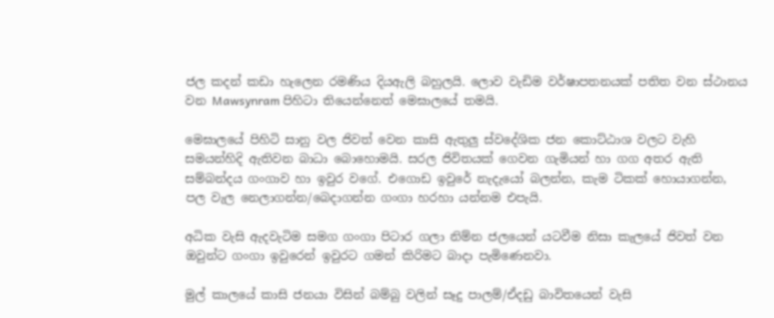ජල කදන් කඩා හැලෙන රමණිය දියඇලි බහුලයි. ලොව වැඩිම වර්ෂාපතනයක් පතිත වන ස්ථානය වන Mawsynram පිහිටා තියෙන්නෙත් මෙඝාලයේ තමයි.

මෙඝාලයේ පිහිටි සානු වල ජිවත් වෙන කාසි ඇතුලු ස්වදේශික ජන කොට්ඨාශ වලට වැහි සමයන්හිදි ඇතිවන බාධා බොහොමයි. සරල ජිවිතයක් ගෙවන ගැමියන් හා ගග අතර ඇති සම්බන්දය ගංගාව හා ඉවුර වගේ. එගොඩ ඉවුරේ නැදැයෝ බලන්න, කැම ටිකක් හොයාගන්න, පල වැල නෙලාගන්න/බෙදාගන්න ගංගා හරහා යන්නම එපැයි.

අධික වැසි ඇදවැටිම සමග ගංගා පිටාර ගලා නිම්න ජලයෙන් යටවීම නිසා කැලයේ ජිවත් වන ඔවුන්ට ගංගා ඉවුරෙන් ඉවුරට ගමන් කිරිමට බාදා පැමිණෙනවා.

මුල් කාලයේ කාසි ජනයා විසින් බම්බු වලින් සෑදු පාලම්/ඒදඩු බාවිතයෙන් වැසි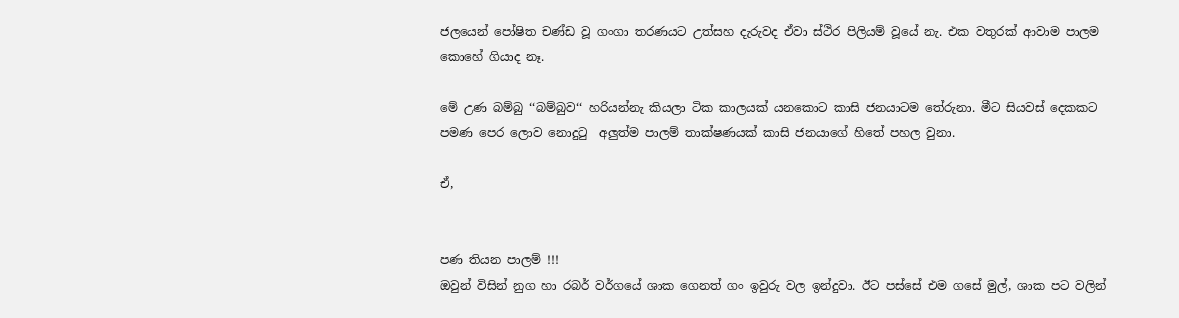ජලයෙන් පෝෂිත චණ්ඩ වූ ගංගා තරණයට උත්සහ දැරුවද ඒවා ස්ථිර පිලියම් වූයේ නැ. එක වතුරක් ආවාම පාලම කොහේ ගියාද නෑ.

මේ උණ බම්බු ‘‘බම්බුව‘‘ හරියන්නැ කියලා ටික කාලයක් යනකොට කාසි ජනයාටම තේරුනා. මීට සියවස් දෙකකට පමණ පෙර ලොව නොදුටු  අලුත්ම පාලම් තාක්ෂණයක් කාසි ජනයාගේ හිතේ පහල වුනා.

ඒ,


පණ තියන පාලම් !!!
ඔවුන් විසින් නුග හා රබර් වර්ගයේ ශාක ගෙනත් ගං ඉවුරු වල ඉන්දුවා. ඊට පස්සේ එම ගසේ මුල්, ශාක පට වලින්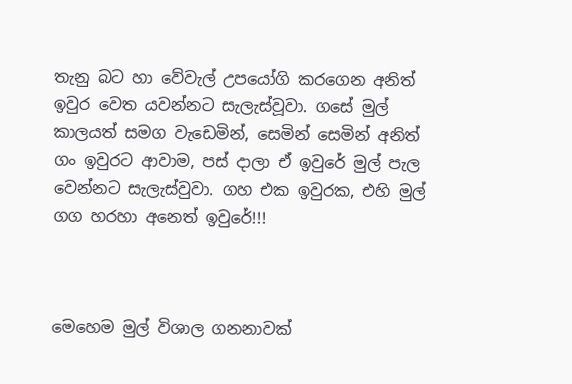තැනු බට හා වේවැල් උපයෝගි කරගෙන අනිත් ඉවුර වෙත යවන්නට සැලැස්වූවා. ගසේ මුල් කාලයත් සමග වැඩෙමින්, සෙමින් සෙමින් අනිත් ගං ඉවුරට ආවාම, පස් දාලා ඒ ඉවුරේ මුල් පැල වෙන්නට සැලැස්වුවා. ගහ එක ඉවුරක, එහි මුල් ගග හරහා අනෙත් ඉවුරේ!!!



මෙහෙම මුල් විශාල ගනනාවක්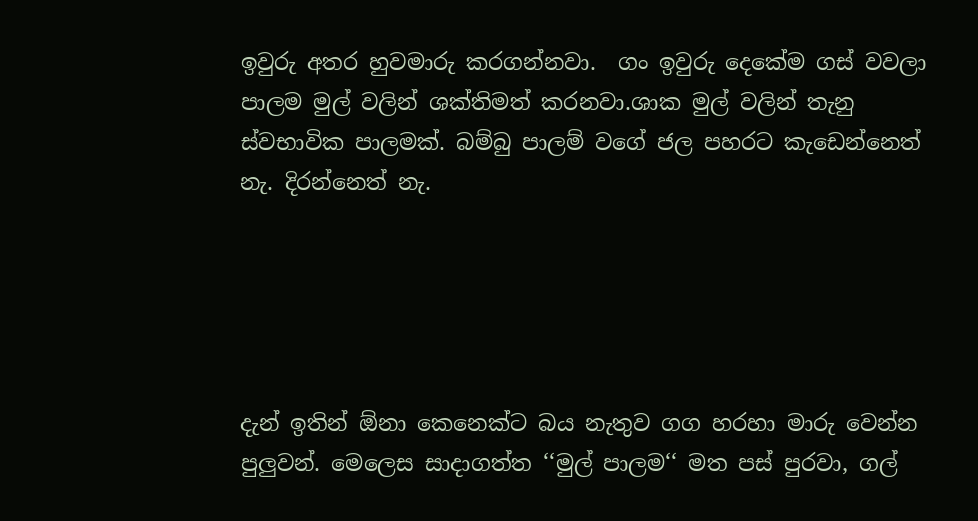ඉවුරු අතර හුවමාරු කරගන්නවා.  ගං ඉවුරු දෙකේම ගස් වවලා පාලම මුල් වලින් ශක්තිමත් කරනවා.ශාක මුල් වලින් තැනු ස්වභාවික පාලමක්. බම්බු පාලම් වගේ ජල පහරට කැඩෙන්නෙත් නැ. දිරන්නෙත් නැ.





දැන් ඉතින් ඕනා කෙනෙක්ට බය නැතුව ගග හරහා මාරු වෙන්න පුලුවන්. මෙලෙස සාදාගත්ත ‘‘මුල් පාලම‘‘ මත පස් පුරවා, ගල්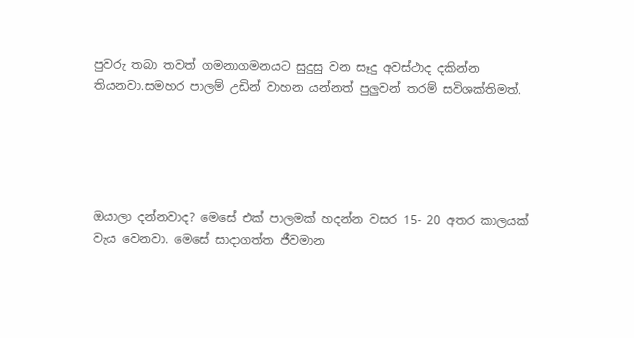පුවරු තබා තවත් ගමනාගමනයට සුදුසු වන සෑදු අවස්ථාද දකින්න තියනවා.සමහර පාලම් උඩින් වාහන යන්නත් පුලුවන් තරම් සවිශක්තිමත්.





ඔයාලා දන්නවාද? මෙසේ එක් පාලමක් හදන්න වසර 15- 20 අතර කාලයක් වැය වෙනවා. මෙසේ සාදාගත්ත ජීවමාන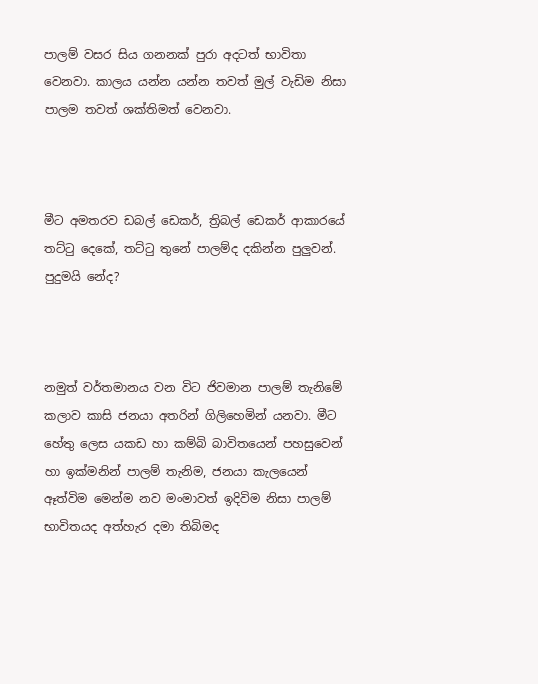පාලම් වසර සිය ගනනක් පුරා අදටත් භාවිතා වෙනවා. කාලය යන්න යන්න තවත් මුල් වැඩිම නිසා පාලම තවත් ශක්තිමත් වෙනවා.



මීට අමතරව ඩබල් ඩෙකර්, ත්‍රිබල් ඩෙකර් ආකාරයේ තට්ටු දෙකේ, තට්ටු තුනේ පාලම්ද දකින්න පුලුවන්.  පුදුමයි නේද?



නමුත් වර්තමානය වන විට ජිවමාන පාලම් තැනිමේ කලාව කාසි ජනයා අතරින් ගිලිහෙමින් යනවා. මීට හේතු ලෙස යකඩ හා කම්බි බාවිතයෙන් පහසුවෙන් හා ඉක්මනින් පාලම් තැනිම, ජනයා කැලයෙන් ඈත්විම මෙන්ම නව මංමාවත් ඉදිවිම නිසා පාලම් භාවිතයද අත්හැර දමා තිබිමද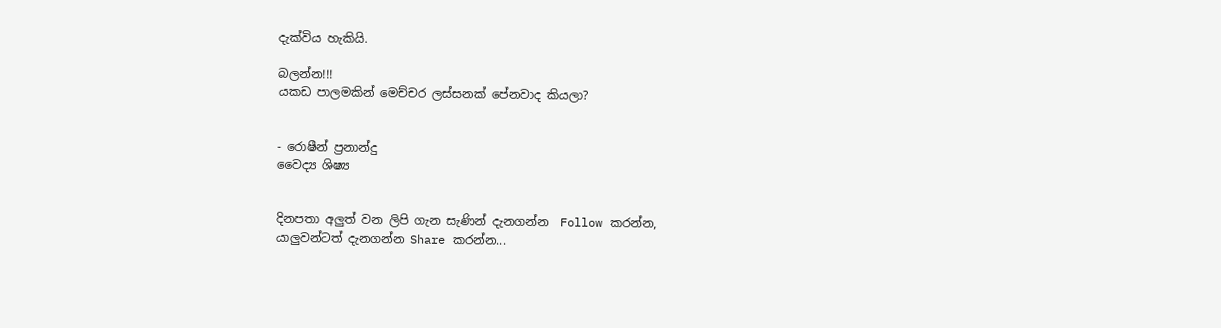දැක්විය හැකියි.

බලන්න!!!
යකඩ පාලමකින් මෙච්චර ලස්සනක් පේනවාද කියලා?


- රොෂීන් ප්‍රනාන්දු
වෛද්‍ය ශිෂ්‍ය


දිනපතා අලුත් වන ලිපි ගැන සැණින් දැනගන්න  Follow කරන්න,
යාලුවන්ටත් දැනගන්න Share කරන්න...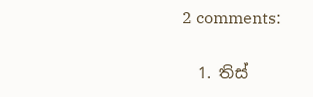2 comments:

  1. තිස්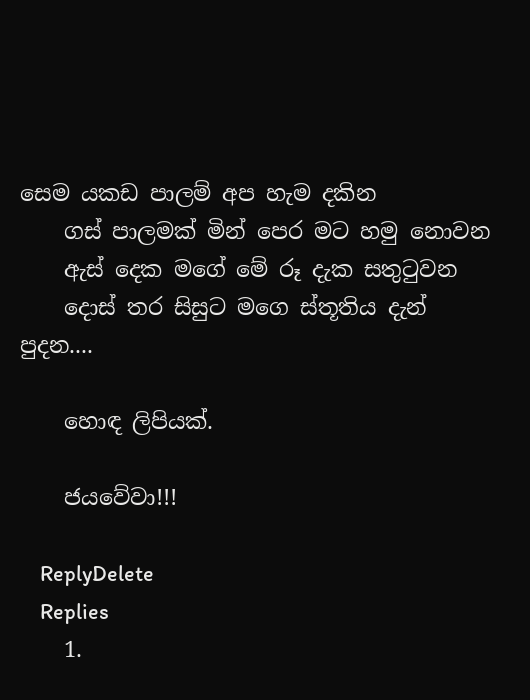සෙම යකඩ පාලම් අප හැම දකින
    ගස් පාලමක් මින් පෙර මට හමු නොවන
    ඇස් දෙක මගේ මේ රූ දැක සතුටුවන
    දොස් තර සිසුට මගෙ ස්තූතිය දැන් පුදන....

    හොඳ ලිපියක්.

    ජයවේවා!!!

    ReplyDelete
    Replies
    1.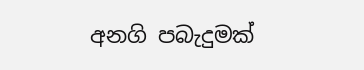අනගි පබැදුමක්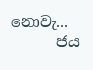නොවැ...
      ජය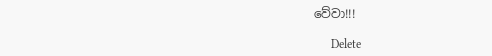වේවා!!!

      Delete